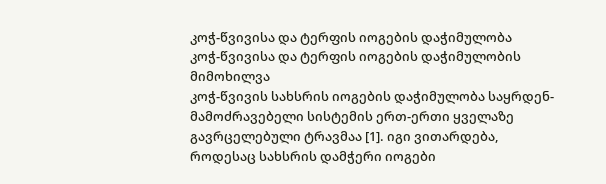კოჭ-წვივისა და ტერფის იოგების დაჭიმულობა
კოჭ-წვივისა და ტერფის იოგების დაჭიმულობის მიმოხილვა
კოჭ-წვივის სახსრის იოგების დაჭიმულობა საყრდენ-მამოძრავებელი სისტემის ერთ-ერთი ყველაზე გავრცელებული ტრავმაა [1]. იგი ვითარდება, როდესაც სახსრის დამჭერი იოგები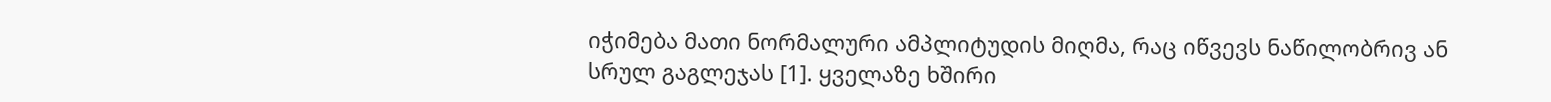იჭიმება მათი ნორმალური ამპლიტუდის მიღმა, რაც იწვევს ნაწილობრივ ან სრულ გაგლეჯას [1]. ყველაზე ხშირი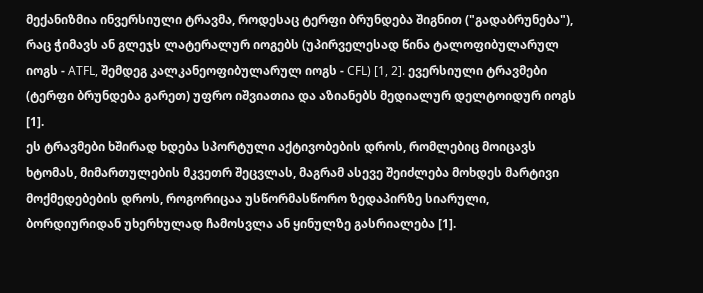მექანიზმია ინვერსიული ტრავმა, როდესაც ტერფი ბრუნდება შიგნით ("გადაბრუნება"), რაც ჭიმავს ან გლეჯს ლატერალურ იოგებს (უპირველესად წინა ტალოფიბულარულ იოგს - ATFL, შემდეგ კალკანეოფიბულარულ იოგს - CFL) [1, 2]. ევერსიული ტრავმები (ტერფი ბრუნდება გარეთ) უფრო იშვიათია და აზიანებს მედიალურ დელტოიდურ იოგს [1].
ეს ტრავმები ხშირად ხდება სპორტული აქტივობების დროს, რომლებიც მოიცავს ხტომას, მიმართულების მკვეთრ შეცვლას, მაგრამ ასევე შეიძლება მოხდეს მარტივი მოქმედებების დროს, როგორიცაა უსწორმასწორო ზედაპირზე სიარული, ბორდიურიდან უხერხულად ჩამოსვლა ან ყინულზე გასრიალება [1].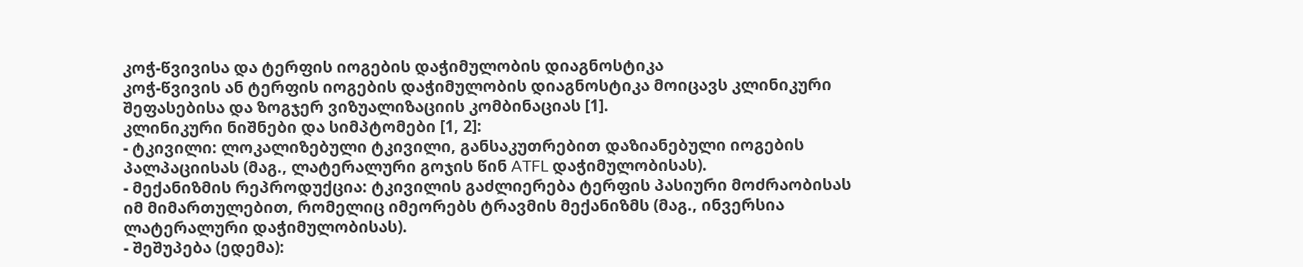კოჭ-წვივისა და ტერფის იოგების დაჭიმულობის დიაგნოსტიკა
კოჭ-წვივის ან ტერფის იოგების დაჭიმულობის დიაგნოსტიკა მოიცავს კლინიკური შეფასებისა და ზოგჯერ ვიზუალიზაციის კომბინაციას [1].
კლინიკური ნიშნები და სიმპტომები [1, 2]:
- ტკივილი: ლოკალიზებული ტკივილი, განსაკუთრებით დაზიანებული იოგების პალპაციისას (მაგ., ლატერალური გოჯის წინ ATFL დაჭიმულობისას).
- მექანიზმის რეპროდუქცია: ტკივილის გაძლიერება ტერფის პასიური მოძრაობისას იმ მიმართულებით, რომელიც იმეორებს ტრავმის მექანიზმს (მაგ., ინვერსია ლატერალური დაჭიმულობისას).
- შეშუპება (ედემა):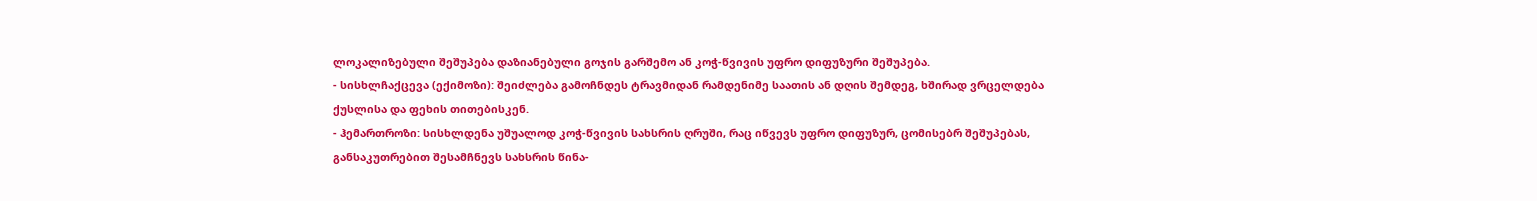ლოკალიზებული შეშუპება დაზიანებული გოჯის გარშემო ან კოჭ-წვივის უფრო დიფუზური შეშუპება.
- სისხლჩაქცევა (ექიმოზი): შეიძლება გამოჩნდეს ტრავმიდან რამდენიმე საათის ან დღის შემდეგ, ხშირად ვრცელდება ქუსლისა და ფეხის თითებისკენ.
- ჰემართროზი: სისხლდენა უშუალოდ კოჭ-წვივის სახსრის ღრუში, რაც იწვევს უფრო დიფუზურ, ცომისებრ შეშუპებას, განსაკუთრებით შესამჩნევს სახსრის წინა-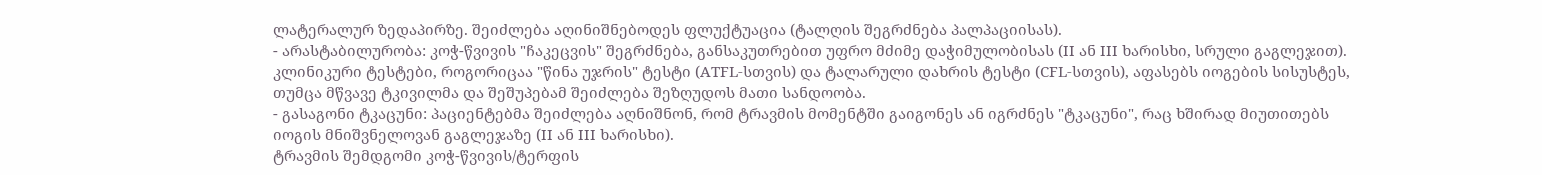ლატერალურ ზედაპირზე. შეიძლება აღინიშნებოდეს ფლუქტუაცია (ტალღის შეგრძნება პალპაციისას).
- არასტაბილურობა: კოჭ-წვივის "ჩაკეცვის" შეგრძნება, განსაკუთრებით უფრო მძიმე დაჭიმულობისას (II ან III ხარისხი, სრული გაგლეჯით). კლინიკური ტესტები, როგორიცაა "წინა უჯრის" ტესტი (ATFL-სთვის) და ტალარული დახრის ტესტი (CFL-სთვის), აფასებს იოგების სისუსტეს, თუმცა მწვავე ტკივილმა და შეშუპებამ შეიძლება შეზღუდოს მათი სანდოობა.
- გასაგონი ტკაცუნი: პაციენტებმა შეიძლება აღნიშნონ, რომ ტრავმის მომენტში გაიგონეს ან იგრძნეს "ტკაცუნი", რაც ხშირად მიუთითებს იოგის მნიშვნელოვან გაგლეჯაზე (II ან III ხარისხი).
ტრავმის შემდგომი კოჭ-წვივის/ტერფის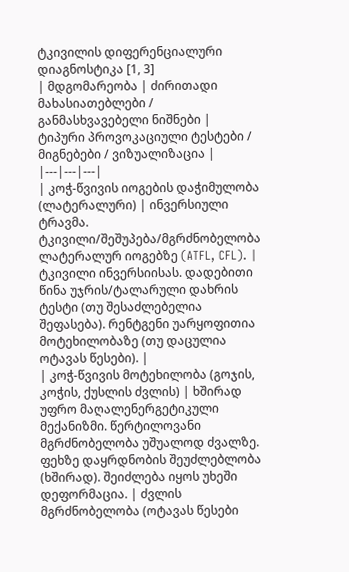ტკივილის დიფერენციალური დიაგნოსტიკა [1, 3]
| მდგომარეობა | ძირითადი მახასიათებლები / განმასხვავებელი ნიშნები | ტიპური პროვოკაციული ტესტები / მიგნებები / ვიზუალიზაცია |
|---|---|---|
| კოჭ-წვივის იოგების დაჭიმულობა (ლატერალური) | ინვერსიული ტრავმა. ტკივილი/შეშუპება/მგრძნობელობა ლატერალურ იოგებზე (ATFL, CFL). | ტკივილი ინვერსიისას. დადებითი წინა უჯრის/ტალარული დახრის ტესტი (თუ შესაძლებელია შეფასება). რენტგენი უარყოფითია მოტეხილობაზე (თუ დაცულია ოტავას წესები). |
| კოჭ-წვივის მოტეხილობა (გოჯის, კოჭის, ქუსლის ძვლის) | ხშირად უფრო მაღალენერგეტიკული მექანიზმი. წერტილოვანი მგრძნობელობა უშუალოდ ძვალზე. ფეხზე დაყრდნობის შეუძლებლობა (ხშირად). შეიძლება იყოს უხეში დეფორმაცია. | ძვლის მგრძნობელობა (ოტავას წესები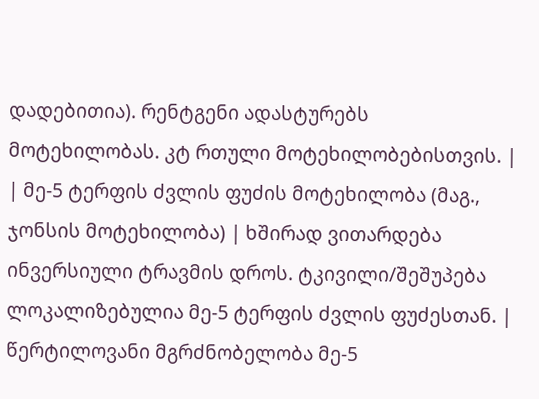დადებითია). რენტგენი ადასტურებს მოტეხილობას. კტ რთული მოტეხილობებისთვის. |
| მე-5 ტერფის ძვლის ფუძის მოტეხილობა (მაგ., ჯონსის მოტეხილობა) | ხშირად ვითარდება ინვერსიული ტრავმის დროს. ტკივილი/შეშუპება ლოკალიზებულია მე-5 ტერფის ძვლის ფუძესთან. | წერტილოვანი მგრძნობელობა მე-5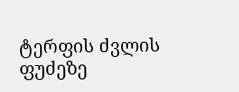ტერფის ძვლის ფუძეზე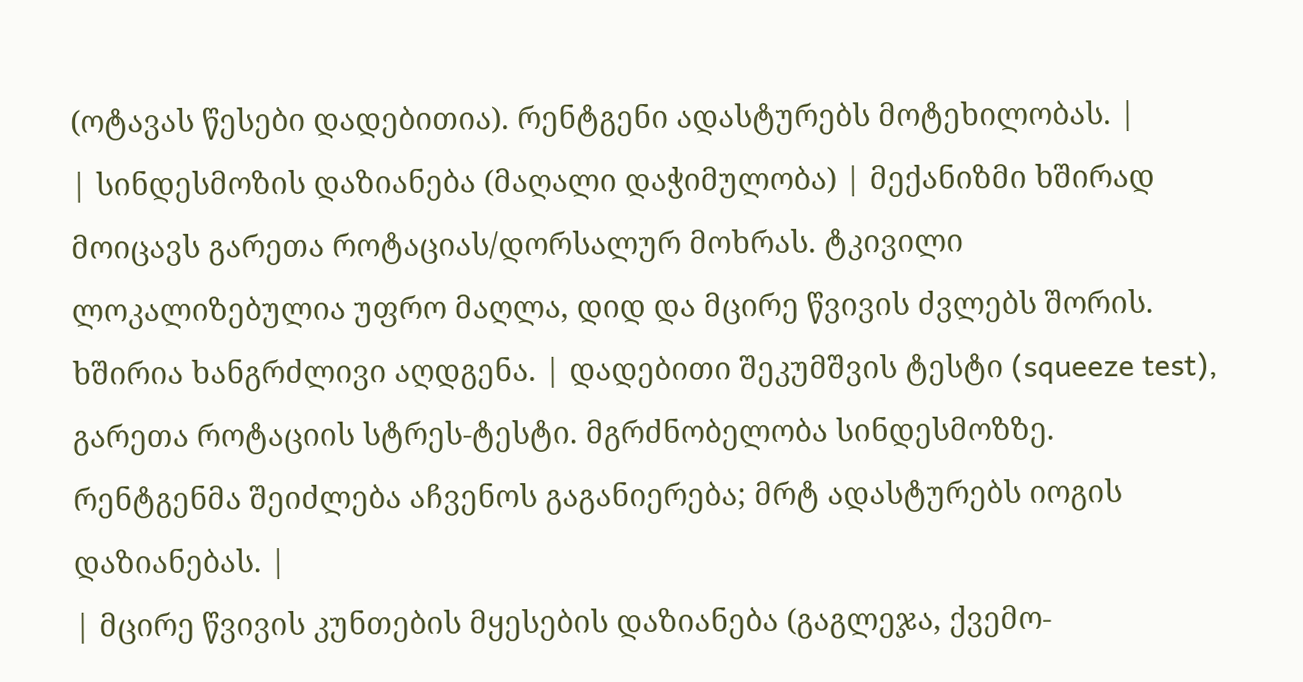(ოტავას წესები დადებითია). რენტგენი ადასტურებს მოტეხილობას. |
| სინდესმოზის დაზიანება (მაღალი დაჭიმულობა) | მექანიზმი ხშირად მოიცავს გარეთა როტაციას/დორსალურ მოხრას. ტკივილი ლოკალიზებულია უფრო მაღლა, დიდ და მცირე წვივის ძვლებს შორის. ხშირია ხანგრძლივი აღდგენა. | დადებითი შეკუმშვის ტესტი (squeeze test), გარეთა როტაციის სტრეს-ტესტი. მგრძნობელობა სინდესმოზზე. რენტგენმა შეიძლება აჩვენოს გაგანიერება; მრტ ადასტურებს იოგის დაზიანებას. |
| მცირე წვივის კუნთების მყესების დაზიანება (გაგლეჯა, ქვემო-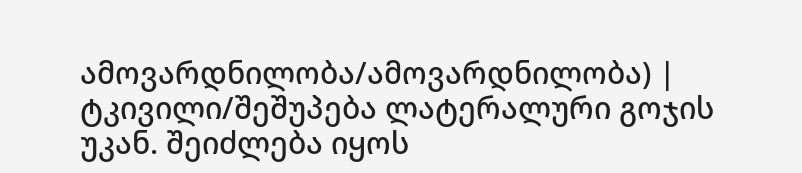ამოვარდნილობა/ამოვარდნილობა) | ტკივილი/შეშუპება ლატერალური გოჯის უკან. შეიძლება იყოს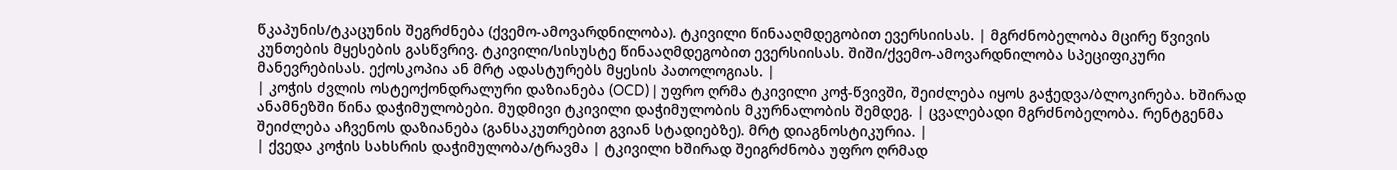წკაპუნის/ტკაცუნის შეგრძნება (ქვემო-ამოვარდნილობა). ტკივილი წინააღმდეგობით ევერსიისას. | მგრძნობელობა მცირე წვივის კუნთების მყესების გასწვრივ. ტკივილი/სისუსტე წინააღმდეგობით ევერსიისას. შიში/ქვემო-ამოვარდნილობა სპეციფიკური მანევრებისას. ექოსკოპია ან მრტ ადასტურებს მყესის პათოლოგიას. |
| კოჭის ძვლის ოსტეოქონდრალური დაზიანება (OCD) | უფრო ღრმა ტკივილი კოჭ-წვივში, შეიძლება იყოს გაჭედვა/ბლოკირება. ხშირად ანამნეზში წინა დაჭიმულობები. მუდმივი ტკივილი დაჭიმულობის მკურნალობის შემდეგ. | ცვალებადი მგრძნობელობა. რენტგენმა შეიძლება აჩვენოს დაზიანება (განსაკუთრებით გვიან სტადიებზე). მრტ დიაგნოსტიკურია. |
| ქვედა კოჭის სახსრის დაჭიმულობა/ტრავმა | ტკივილი ხშირად შეიგრძნობა უფრო ღრმად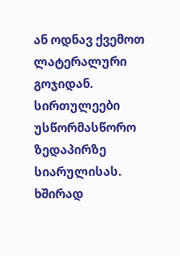ან ოდნავ ქვემოთ ლატერალური გოჯიდან. სირთულეები უსწორმასწორო ზედაპირზე სიარულისას. ხშირად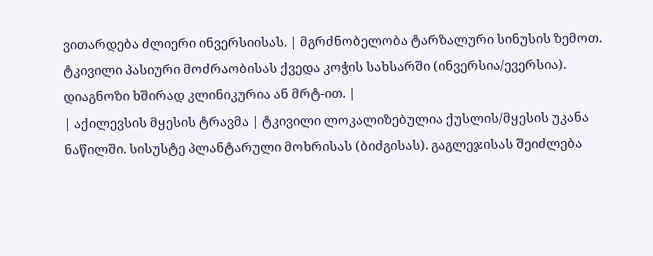ვითარდება ძლიერი ინვერსიისას. | მგრძნობელობა ტარზალური სინუსის ზემოთ. ტკივილი პასიური მოძრაობისას ქვედა კოჭის სახსარში (ინვერსია/ევერსია). დიაგნოზი ხშირად კლინიკურია ან მრტ-ით. |
| აქილევსის მყესის ტრავმა | ტკივილი ლოკალიზებულია ქუსლის/მყესის უკანა ნაწილში. სისუსტე პლანტარული მოხრისას (ბიძგისას). გაგლეჯისას შეიძლება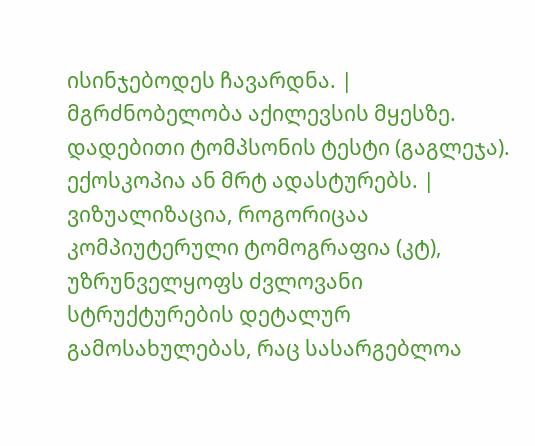ისინჯებოდეს ჩავარდნა. | მგრძნობელობა აქილევსის მყესზე. დადებითი ტომპსონის ტესტი (გაგლეჯა). ექოსკოპია ან მრტ ადასტურებს. |
ვიზუალიზაცია, როგორიცაა კომპიუტერული ტომოგრაფია (კტ), უზრუნველყოფს ძვლოვანი სტრუქტურების დეტალურ გამოსახულებას, რაც სასარგებლოა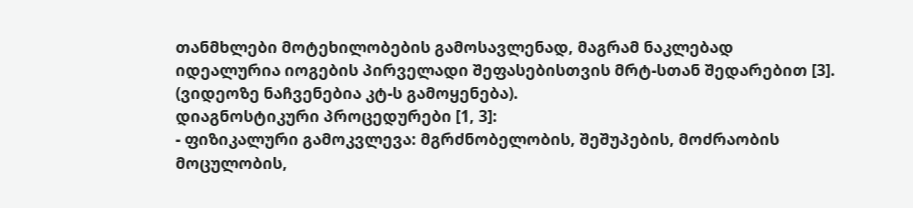თანმხლები მოტეხილობების გამოსავლენად, მაგრამ ნაკლებად იდეალურია იოგების პირველადი შეფასებისთვის მრტ-სთან შედარებით [3]. (ვიდეოზე ნაჩვენებია კტ-ს გამოყენება).
დიაგნოსტიკური პროცედურები [1, 3]:
- ფიზიკალური გამოკვლევა: მგრძნობელობის, შეშუპების, მოძრაობის მოცულობის,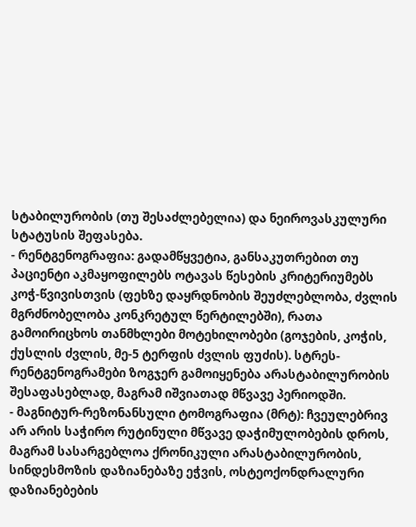სტაბილურობის (თუ შესაძლებელია) და ნეიროვასკულური სტატუსის შეფასება.
- რენტგენოგრაფია: გადამწყვეტია, განსაკუთრებით თუ პაციენტი აკმაყოფილებს ოტავას წესების კრიტერიუმებს კოჭ-წვივისთვის (ფეხზე დაყრდნობის შეუძლებლობა, ძვლის მგრძნობელობა კონკრეტულ წერტილებში), რათა გამოირიცხოს თანმხლები მოტეხილობები (გოჯების, კოჭის, ქუსლის ძვლის, მე-5 ტერფის ძვლის ფუძის). სტრეს-რენტგენოგრამები ზოგჯერ გამოიყენება არასტაბილურობის შესაფასებლად, მაგრამ იშვიათად მწვავე პერიოდში.
- მაგნიტურ-რეზონანსული ტომოგრაფია (მრტ): ჩვეულებრივ არ არის საჭირო რუტინული მწვავე დაჭიმულობების დროს, მაგრამ სასარგებლოა ქრონიკული არასტაბილურობის, სინდესმოზის დაზიანებაზე ეჭვის, ოსტეოქონდრალური დაზიანებების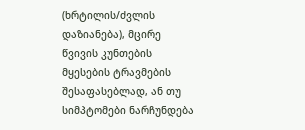(ხრტილის/ძვლის დაზიანება), მცირე წვივის კუნთების მყესების ტრავმების შესაფასებლად, ან თუ სიმპტომები ნარჩუნდება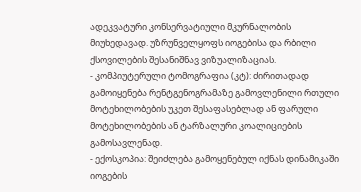ადეკვატური კონსერვატიული მკურნალობის მიუხედავად. უზრუნველყოფს იოგებისა და რბილი ქსოვილების შესანიშნავ ვიზუალიზაციას.
- კომპიუტერული ტომოგრაფია (კტ): ძირითადად გამოიყენება რენტგენოგრამაზე გამოვლენილი რთული მოტეხილობების უკეთ შესაფასებლად ან ფარული მოტეხილობების ან ტარზალური კოალიციების გამოსავლენად.
- ექოსკოპია: შეიძლება გამოყენებულ იქნას დინამიკაში იოგების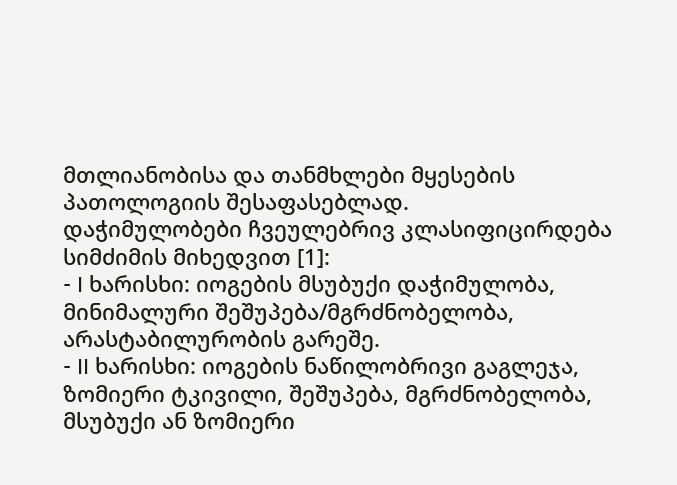მთლიანობისა და თანმხლები მყესების პათოლოგიის შესაფასებლად.
დაჭიმულობები ჩვეულებრივ კლასიფიცირდება სიმძიმის მიხედვით [1]:
- I ხარისხი: იოგების მსუბუქი დაჭიმულობა, მინიმალური შეშუპება/მგრძნობელობა, არასტაბილურობის გარეშე.
- II ხარისხი: იოგების ნაწილობრივი გაგლეჯა, ზომიერი ტკივილი, შეშუპება, მგრძნობელობა, მსუბუქი ან ზომიერი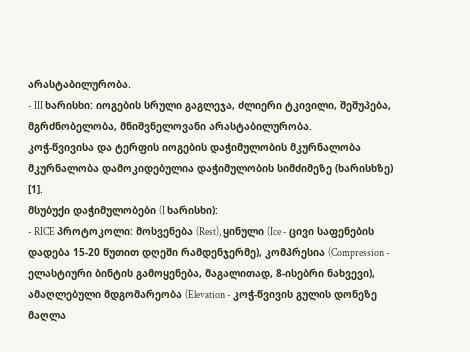არასტაბილურობა.
- III ხარისხი: იოგების სრული გაგლეჯა, ძლიერი ტკივილი, შეშუპება, მგრძნობელობა, მნიშვნელოვანი არასტაბილურობა.
კოჭ-წვივისა და ტერფის იოგების დაჭიმულობის მკურნალობა
მკურნალობა დამოკიდებულია დაჭიმულობის სიმძიმეზე (ხარისხზე) [1].
მსუბუქი დაჭიმულობები (I ხარისხი):
- RICE პროტოკოლი: მოსვენება (Rest), ყინული (Ice - ცივი საფენების დადება 15-20 წუთით დღეში რამდენჯერმე), კომპრესია (Compression - ელასტიური ბინტის გამოყენება, მაგალითად, 8-ისებრი ნახვევი), ამაღლებული მდგომარეობა (Elevation - კოჭ-წვივის გულის დონეზე მაღლა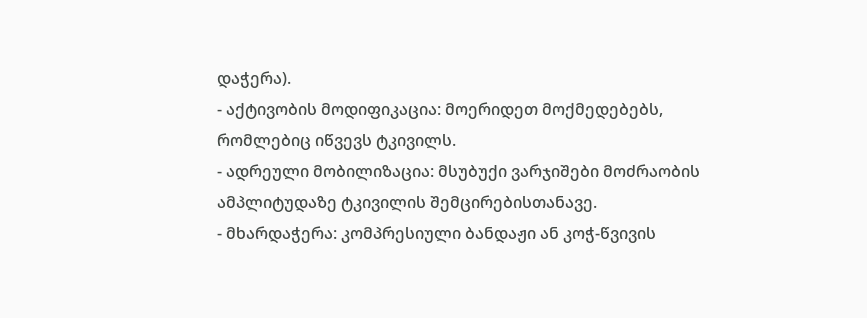დაჭერა).
- აქტივობის მოდიფიკაცია: მოერიდეთ მოქმედებებს, რომლებიც იწვევს ტკივილს.
- ადრეული მობილიზაცია: მსუბუქი ვარჯიშები მოძრაობის ამპლიტუდაზე ტკივილის შემცირებისთანავე.
- მხარდაჭერა: კომპრესიული ბანდაჟი ან კოჭ-წვივის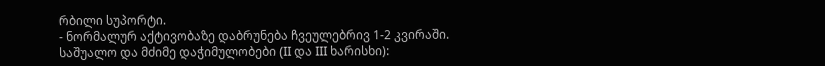რბილი სუპორტი.
- ნორმალურ აქტივობაზე დაბრუნება ჩვეულებრივ 1-2 კვირაში.
საშუალო და მძიმე დაჭიმულობები (II და III ხარისხი):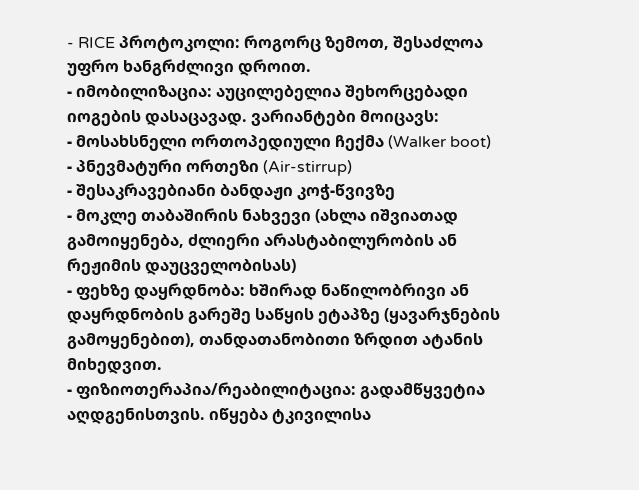- RICE პროტოკოლი: როგორც ზემოთ, შესაძლოა უფრო ხანგრძლივი დროით.
- იმობილიზაცია: აუცილებელია შეხორცებადი იოგების დასაცავად. ვარიანტები მოიცავს:
- მოსახსნელი ორთოპედიული ჩექმა (Walker boot)
- პნევმატური ორთეზი (Air-stirrup)
- შესაკრავებიანი ბანდაჟი კოჭ-წვივზე
- მოკლე თაბაშირის ნახვევი (ახლა იშვიათად გამოიყენება, ძლიერი არასტაბილურობის ან რეჟიმის დაუცველობისას)
- ფეხზე დაყრდნობა: ხშირად ნაწილობრივი ან დაყრდნობის გარეშე საწყის ეტაპზე (ყავარჯნების გამოყენებით), თანდათანობითი ზრდით ატანის მიხედვით.
- ფიზიოთერაპია/რეაბილიტაცია: გადამწყვეტია აღდგენისთვის. იწყება ტკივილისა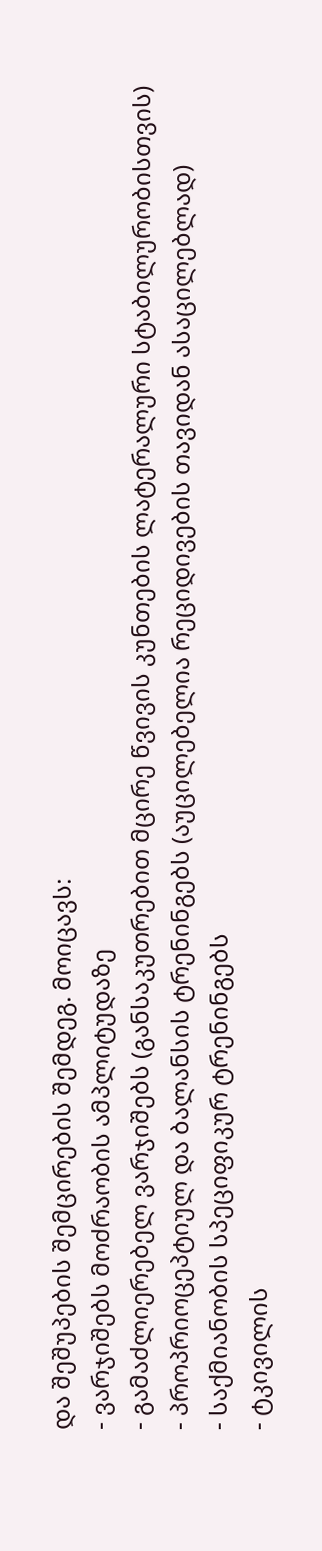და შეშუპების შემცირების შემდეგ. მოიცავს:
- ვარჯიშებს მოძრაობის ამპლიტუდაზე
- გამაძლიერებელ ვარჯიშებს (განსაკუთრებით მცირე წვივის კუნთების ლატერალური სტაბილურობისთვის)
- პროპრიოცეპტიულ და ბალანსის ტრენინგებს (აუცილებელია რეციდივების თავიდან ასაცილებლად)
- საქმიანობის სპეციფიკურ ტრენინგებს
- ტკივილის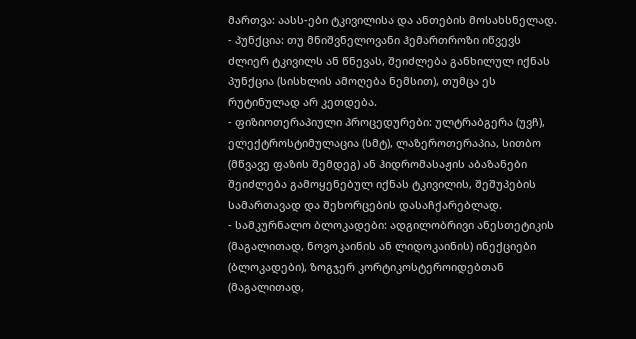მართვა: აასს-ები ტკივილისა და ანთების მოსახსნელად.
- პუნქცია: თუ მნიშვნელოვანი ჰემართროზი იწვევს ძლიერ ტკივილს ან წნევას, შეიძლება განხილულ იქნას პუნქცია (სისხლის ამოღება ნემსით), თუმცა ეს რუტინულად არ კეთდება.
- ფიზიოთერაპიული პროცედურები: ულტრაბგერა (უვჩ), ელექტროსტიმულაცია (სმტ), ლაზეროთერაპია, სითბო (მწვავე ფაზის შემდეგ) ან ჰიდრომასაჟის აბაზანები შეიძლება გამოყენებულ იქნას ტკივილის, შეშუპების სამართავად და შეხორცების დასაჩქარებლად.
- სამკურნალო ბლოკადები: ადგილობრივი ანესთეტიკის (მაგალითად, ნოვოკაინის ან ლიდოკაინის) ინექციები (ბლოკადები), ზოგჯერ კორტიკოსტეროიდებთან (მაგალითად,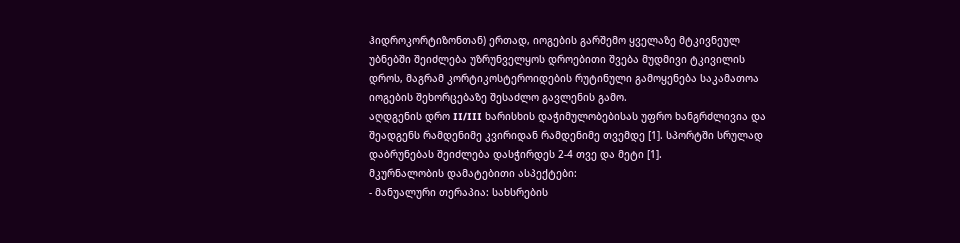ჰიდროკორტიზონთან) ერთად, იოგების გარშემო ყველაზე მტკივნეულ უბნებში შეიძლება უზრუნველყოს დროებითი შვება მუდმივი ტკივილის დროს, მაგრამ კორტიკოსტეროიდების რუტინული გამოყენება საკამათოა იოგების შეხორცებაზე შესაძლო გავლენის გამო.
აღდგენის დრო II/III ხარისხის დაჭიმულობებისას უფრო ხანგრძლივია და შეადგენს რამდენიმე კვირიდან რამდენიმე თვემდე [1]. სპორტში სრულად დაბრუნებას შეიძლება დასჭირდეს 2-4 თვე და მეტი [1].
მკურნალობის დამატებითი ასპექტები:
- მანუალური თერაპია: სახსრების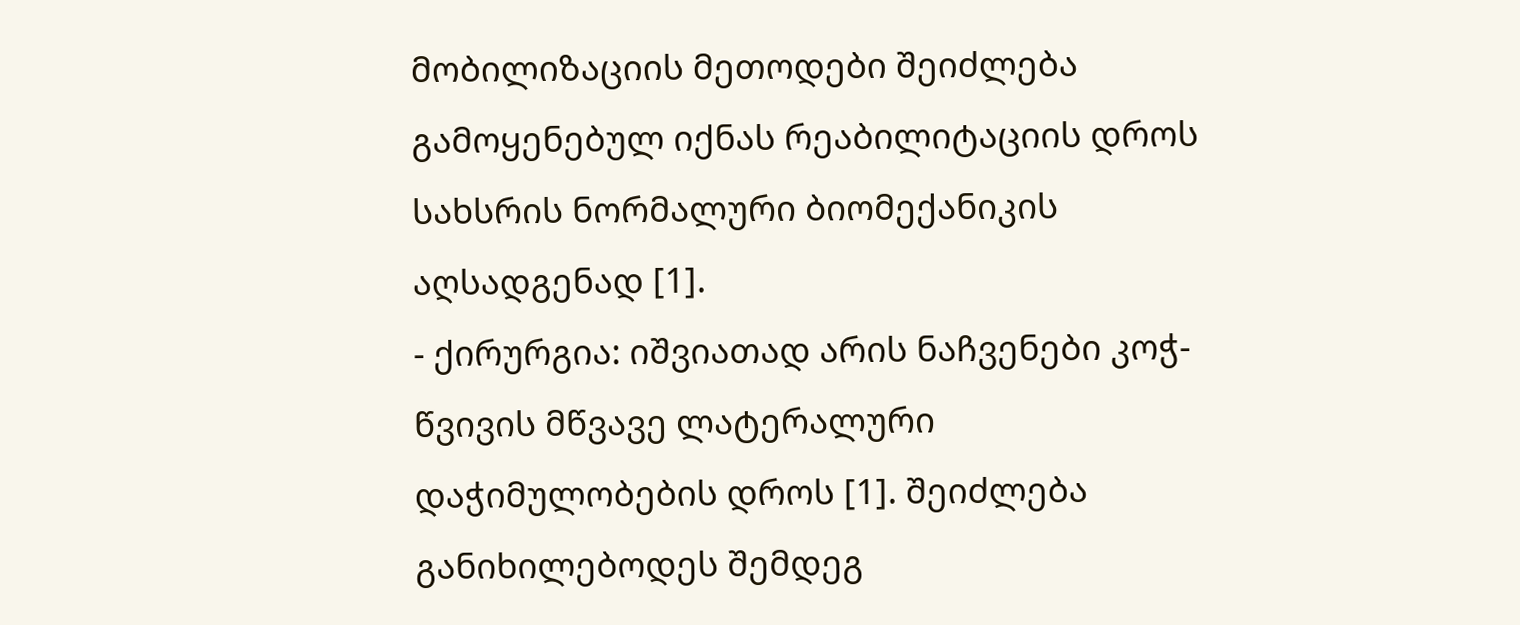მობილიზაციის მეთოდები შეიძლება გამოყენებულ იქნას რეაბილიტაციის დროს სახსრის ნორმალური ბიომექანიკის აღსადგენად [1].
- ქირურგია: იშვიათად არის ნაჩვენები კოჭ-წვივის მწვავე ლატერალური დაჭიმულობების დროს [1]. შეიძლება განიხილებოდეს შემდეგ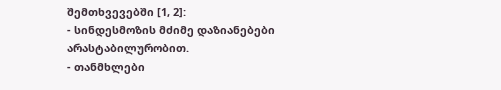შემთხვევებში [1, 2]:
- სინდესმოზის მძიმე დაზიანებები არასტაბილურობით.
- თანმხლები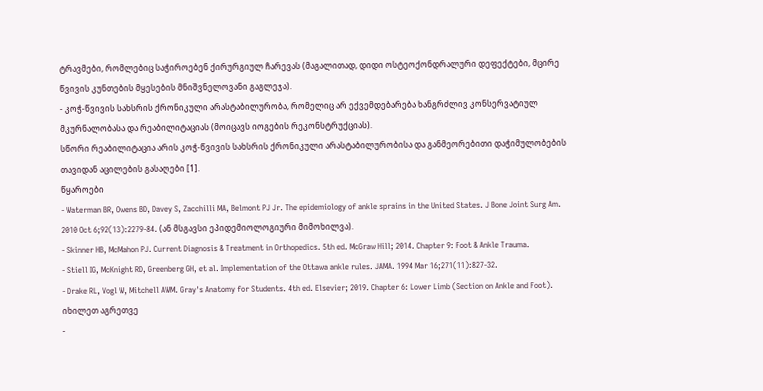ტრავმები, რომლებიც საჭიროებენ ქირურგიულ ჩარევას (მაგალითად, დიდი ოსტეოქონდრალური დეფექტები, მცირე წვივის კუნთების მყესების მნიშვნელოვანი გაგლეჯა).
- კოჭ-წვივის სახსრის ქრონიკული არასტაბილურობა, რომელიც არ ექვემდებარება ხანგრძლივ კონსერვატიულ მკურნალობასა და რეაბილიტაციას (მოიცავს იოგების რეკონსტრუქციას).
სწორი რეაბილიტაცია არის კოჭ-წვივის სახსრის ქრონიკული არასტაბილურობისა და განმეორებითი დაჭიმულობების თავიდან აცილების გასაღები [1].
წყაროები
- Waterman BR, Owens BD, Davey S, Zacchilli MA, Belmont PJ Jr. The epidemiology of ankle sprains in the United States. J Bone Joint Surg Am. 2010 Oct 6;92(13):2279-84. (ან მსგავსი ეპიდემიოლოგიური მიმოხილვა).
- Skinner HB, McMahon PJ. Current Diagnosis & Treatment in Orthopedics. 5th ed. McGraw Hill; 2014. Chapter 9: Foot & Ankle Trauma.
- Stiell IG, McKnight RD, Greenberg GH, et al. Implementation of the Ottawa ankle rules. JAMA. 1994 Mar 16;271(11):827-32.
- Drake RL, Vogl W, Mitchell AWM. Gray's Anatomy for Students. 4th ed. Elsevier; 2019. Chapter 6: Lower Limb (Section on Ankle and Foot).
იხილეთ აგრეთვე
-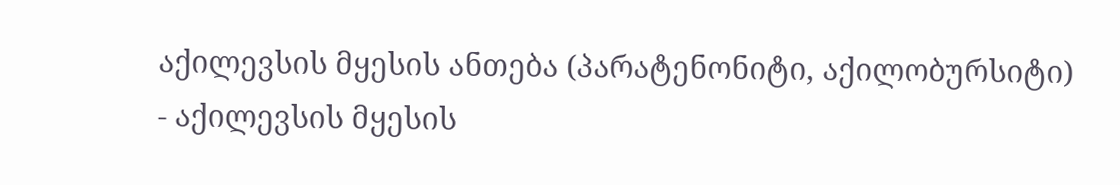აქილევსის მყესის ანთება (პარატენონიტი, აქილობურსიტი)
- აქილევსის მყესის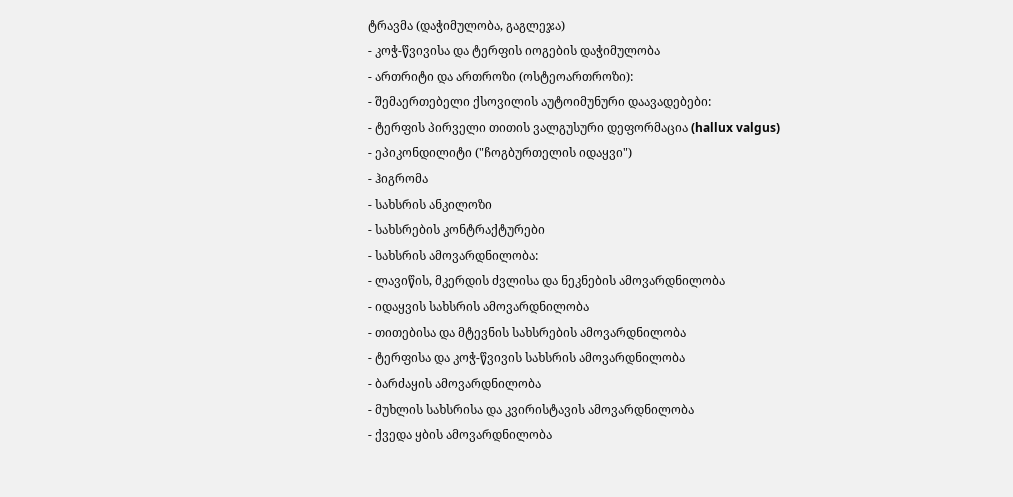ტრავმა (დაჭიმულობა, გაგლეჯა)
- კოჭ-წვივისა და ტერფის იოგების დაჭიმულობა
- ართრიტი და ართროზი (ოსტეოართროზი):
- შემაერთებელი ქსოვილის აუტოიმუნური დაავადებები:
- ტერფის პირველი თითის ვალგუსური დეფორმაცია (hallux valgus)
- ეპიკონდილიტი ("ჩოგბურთელის იდაყვი")
- ჰიგრომა
- სახსრის ანკილოზი
- სახსრების კონტრაქტურები
- სახსრის ამოვარდნილობა:
- ლავიწის, მკერდის ძვლისა და ნეკნების ამოვარდნილობა
- იდაყვის სახსრის ამოვარდნილობა
- თითებისა და მტევნის სახსრების ამოვარდნილობა
- ტერფისა და კოჭ-წვივის სახსრის ამოვარდნილობა
- ბარძაყის ამოვარდნილობა
- მუხლის სახსრისა და კვირისტავის ამოვარდნილობა
- ქვედა ყბის ამოვარდნილობა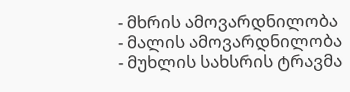- მხრის ამოვარდნილობა
- მალის ამოვარდნილობა
- მუხლის სახსრის ტრავმა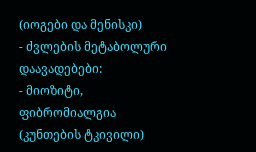(იოგები და მენისკი)
- ძვლების მეტაბოლური დაავადებები:
- მიოზიტი, ფიბრომიალგია (კუნთების ტკივილი)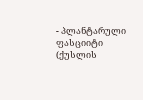- პლანტარული ფასციიტი (ქუსლის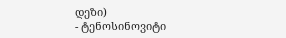დეზი)
- ტენოსინოვიტი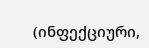(ინფექციური,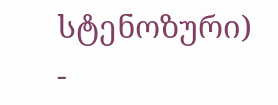სტენოზური)
-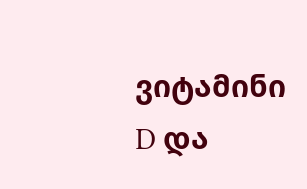ვიტამინი D და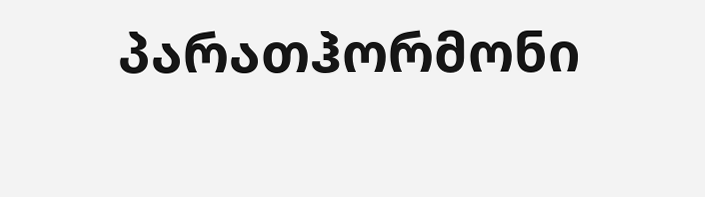პარათჰორმონი